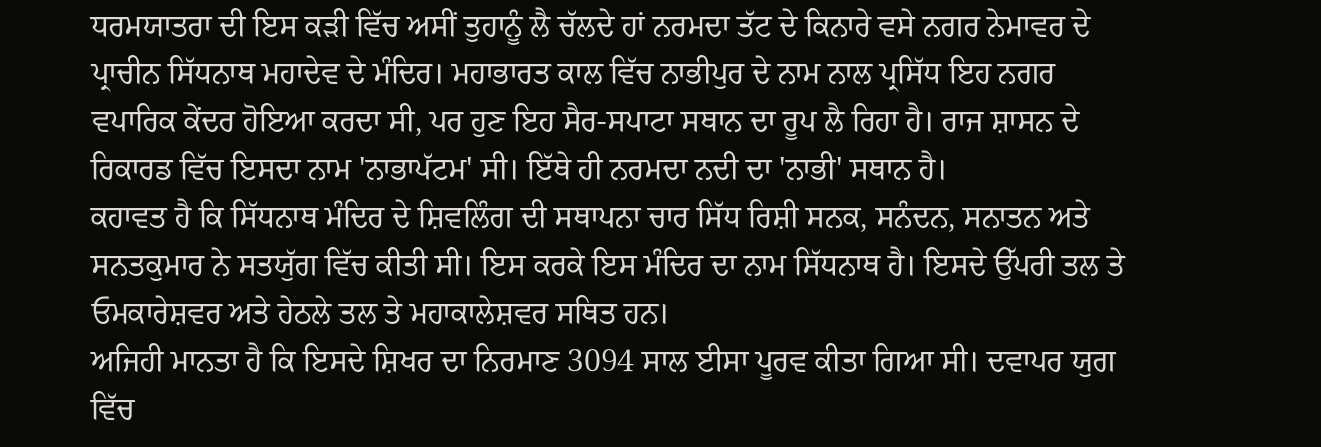ਧਰਮਯਾਤਰਾ ਦੀ ਇਸ ਕੜੀ ਵਿੱਚ ਅਸੀਂ ਤੁਹਾਨੂੰ ਲੈ ਚੱਲਦੇ ਹਾਂ ਨਰਮਦਾ ਤੱਟ ਦੇ ਕਿਨਾਰੇ ਵਸੇ ਨਗਰ ਨੇਮਾਵਰ ਦੇ ਪ੍ਰਾਚੀਨ ਸਿੱਧਨਾਥ ਮਹਾਦੇਵ ਦੇ ਮੰਦਿਰ। ਮਹਾਭਾਰਤ ਕਾਲ ਵਿੱਚ ਨਾਭੀਪੁਰ ਦੇ ਨਾਮ ਨਾਲ ਪ੍ਰਸਿੱਧ ਇਹ ਨਗਰ ਵਪਾਰਿਕ ਕੇਂਦਰ ਹੋਇਆ ਕਰਦਾ ਸੀ, ਪਰ ਹੁਣ ਇਹ ਸੈਰ-ਸਪਾਟਾ ਸਥਾਨ ਦਾ ਰੂਪ ਲੈ ਰਿਹਾ ਹੈ। ਰਾਜ ਸ਼ਾਸਨ ਦੇ ਰਿਕਾਰਡ ਵਿੱਚ ਇਸਦਾ ਨਾਮ 'ਨਾਭਾਪੱਟਮ' ਸੀ। ਇੱਥੇ ਹੀ ਨਰਮਦਾ ਨਦੀ ਦਾ 'ਨਾਭੀ' ਸਥਾਨ ਹੈ।
ਕਹਾਵਤ ਹੈ ਕਿ ਸਿੱਧਨਾਥ ਮੰਦਿਰ ਦੇ ਸ਼ਿਵਲਿੰਗ ਦੀ ਸਥਾਪਨਾ ਚਾਰ ਸਿੱਧ ਰਿਸ਼ੀ ਸਨਕ, ਸਨੰਦਨ, ਸਨਾਤਨ ਅਤੇ ਸਨਤਕੁਮਾਰ ਨੇ ਸਤਯੁੱਗ ਵਿੱਚ ਕੀਤੀ ਸੀ। ਇਸ ਕਰਕੇ ਇਸ ਮੰਦਿਰ ਦਾ ਨਾਮ ਸਿੱਧਨਾਥ ਹੈ। ਇਸਦੇ ਉੱਪਰੀ ਤਲ ਤੇ ਓਮਕਾਰੇਸ਼ਵਰ ਅਤੇ ਹੇਠਲੇ ਤਲ ਤੇ ਮਹਾਕਾਲੇਸ਼ਵਰ ਸਥਿਤ ਹਨ।
ਅਜਿਹੀ ਮਾਨਤਾ ਹੈ ਕਿ ਇਸਦੇ ਸ਼ਿਖਰ ਦਾ ਨਿਰਮਾਣ 3094 ਸਾਲ ਈਸਾ ਪੂਰਵ ਕੀਤਾ ਗਿਆ ਸੀ। ਦਵਾਪਰ ਯੁਗ ਵਿੱਚ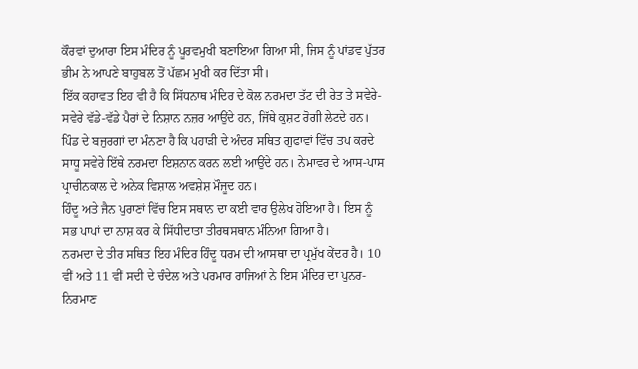ਕੌਰਵਾਂ ਦੁਆਰਾ ਇਸ ਮੰਦਿਰ ਨੂੰ ਪੂਰਵਮੁਖੀ ਬਣਾਇਆ ਗਿਆ ਸੀ, ਜਿਸ ਨੂੰ ਪਾਂਡਵ ਪੁੱਤਰ ਭੀਮ ਨੇ ਆਪਣੇ ਬਾਹੁਬਲ ਤੋਂ ਪੱਛਮ ਮੁਖੀ ਕਰ ਦਿੱਤਾ ਸੀ।
ਇੱਕ ਕਹਾਵਤ ਇਹ ਵੀ ਹੈ ਕਿ ਸਿੱਧਨਾਥ ਮੰਦਿਰ ਦੇ ਕੋਲ ਨਰਮਦਾ ਤੱਟ ਦੀ ਰੇਤ ਤੇ ਸਵੇਰੇ-ਸਵੇਰੇ ਵੱਡੇ-ਵੱਡੇ ਪੈਰਾਂ ਦੇ ਨਿਸ਼ਾਨ ਨਜ਼ਰ ਆਉਂਦੇ ਹਨ, ਜਿੱਥੇ ਕੁਸ਼ਟ ਰੋਗੀ ਲੇਟਦੇ ਹਨ। ਪਿੰਡ ਦੇ ਬਜੁਰਗਾਂ ਦਾ ਮੰਨਣਾ ਹੈ ਕਿ ਪਹਾੜੀ ਦੇ ਅੰਦਰ ਸਥਿਤ ਗੁਫਾਵਾਂ ਵਿੱਚ ਤਪ ਕਰਦੇ ਸਾਧੂ ਸਵੇਰੇ ਇੱਥੇ ਨਰਮਦਾ ਇਸ਼ਨਾਨ ਕਰਨ ਲਈ ਆਉਂਦੇ ਹਨ। ਨੇਮਾਵਰ ਦੇ ਆਸ-ਪਾਸ ਪ੍ਰਾਚੀਨਕਾਲ ਦੇ ਅਨੇਕ ਵਿਸ਼ਾਲ ਅਵਸ਼ੇਸ਼ ਮੌਜੂਦ ਹਨ।
ਹਿੰਦੂ ਅਤੇ ਜੈਨ ਪੁਰਾਣਾਂ ਵਿੱਚ ਇਸ ਸਥਾਨ ਦਾ ਕਈ ਵਾਰ ਉਲੇਖ ਹੋਇਆ ਹੈ। ਇਸ ਨੂੰ ਸਭ ਪਾਪਾਂ ਦਾ ਨਾਸ਼ ਕਰ ਕੇ ਸਿੱਧੀਦਾਤਾ ਤੀਰਥਸਥਾਨ ਮੰਨਿਆ ਗਿਆ ਹੈ।
ਨਰਮਦਾ ਦੇ ਤੀਰ ਸਥਿਤ ਇਹ ਮੰਦਿਰ ਹਿੰਦੂ ਧਰਮ ਦੀ ਆਸਥਾ ਦਾ ਪ੍ਰਮੁੱਖ ਕੇਂਦਰ ਹੈ। 10 ਵੀਂ ਅਤੇ 11 ਵੀਂ ਸਦੀ ਦੇ ਚੰਦੇਲ ਅਤੇ ਪਰਮਾਰ ਰਾਜਿਆਂ ਨੇ ਇਸ ਮੰਦਿਰ ਦਾ ਪੁਨਰ-ਨਿਰਮਾਣ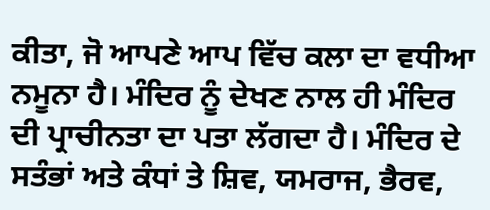ਕੀਤਾ, ਜੋ ਆਪਣੇ ਆਪ ਵਿੱਚ ਕਲਾ ਦਾ ਵਧੀਆ ਨਮੂਨਾ ਹੈ। ਮੰਦਿਰ ਨੂੰ ਦੇਖਣ ਨਾਲ ਹੀ ਮੰਦਿਰ ਦੀ ਪ੍ਰਾਚੀਨਤਾ ਦਾ ਪਤਾ ਲੱਗਦਾ ਹੈ। ਮੰਦਿਰ ਦੇ ਸਤੰਭਾਂ ਅਤੇ ਕੰਧਾਂ ਤੇ ਸ਼ਿਵ, ਯਮਰਾਜ, ਭੈਰਵ,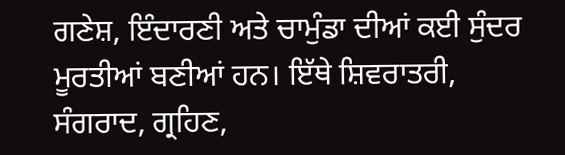ਗਣੇਸ਼, ਇੰਦਾਰਣੀ ਅਤੇ ਚਾਮੁੰਡਾ ਦੀਆਂ ਕਈ ਸੁੰਦਰ ਮੂਰਤੀਆਂ ਬਣੀਆਂ ਹਨ। ਇੱਥੇ ਸ਼ਿਵਰਾਤਰੀ, ਸੰਗਰਾਦ, ਗ੍ਰਹਿਣ,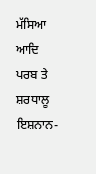ਮੱਸਿਆ ਆਦਿ ਪਰਬ ਤੇ ਸ਼ਰਧਾਲੂ ਇਸ਼ਨਾਨ-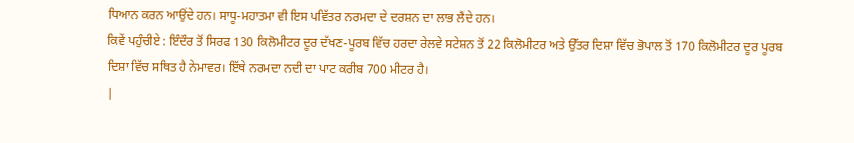ਧਿਆਨ ਕਰਨ ਆਉਂਦੇ ਹਨ। ਸਾਧੂ-ਮਹਾਤਮਾ ਵੀ ਇਸ ਪਵਿੱਤਰ ਨਰਮਦਾ ਦੇ ਦਰਸ਼ਨ ਦਾ ਲਾਭ ਲੈਂਦੇ ਹਨ।
ਕਿਵੇਂ ਪਹੁੰਚੀਏ : ਇੰਦੌਰ ਤੋਂ ਸਿਰਫ 130 ਕਿਲੋਮੀਟਰ ਦੂਰ ਦੱਖਣ-ਪੂਰਬ ਵਿੱਚ ਹਰਦਾ ਰੇਲਵੇ ਸਟੇਸ਼ਨ ਤੋਂ 22 ਕਿਲੋਮੀਟਰ ਅਤੇ ਉੱਤਰ ਦਿਸ਼ਾ ਵਿੱਚ ਭੋਪਾਲ ਤੋਂ 170 ਕਿਲੋਮੀਟਰ ਦੂਰ ਪੂਰਬ ਦਿਸ਼ਾ ਵਿੱਚ ਸਥਿਤ ਹੈ ਨੇਮਾਵਰ। ਇੱਥੇ ਨਰਮਦਾ ਨਦੀ ਦਾ ਪਾਟ ਕਰੀਬ 700 ਮੀਟਰ ਹੈ।
|